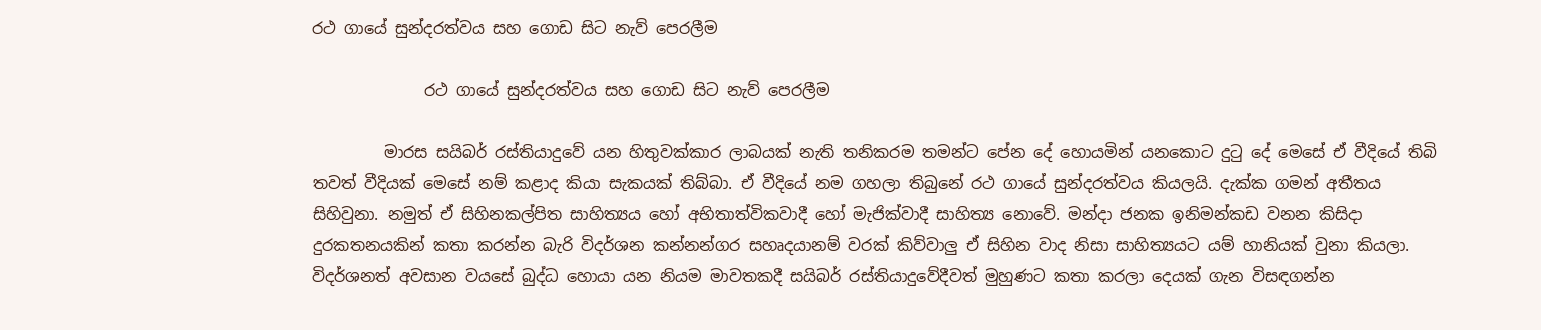රථ ගායේ සුන්දරත්වය සහ ගොඩ සිට නැව් පෙරලීම

              රථ ගායේ සුන්දරත්වය සහ ගොඩ සිට නැව් පෙරලීම

         මාරස සයිබර් රස්තියාදුවේ යන හිතුවක්කාර ලාබයක් නැති තනිකරම තමන්ට පේන දේ හොයමින් යනකොට දුටු දේ මෙසේ ඒ වීදියේ තිබි තවත් වීදියක් මෙසේ නම් කළාද කියා සැකයක් තිබ්බා. ඒ වීදියේ නම ගහලා තිබුනේ රථ ගායේ සුන්දරත්වය කියලයි. දැක්ක ගමන් අතීතය සිහිවුනා. නමුත් ඒ සිහිනකල්පිත සාහිත්‍යය හෝ අභිතාත්විකවාදී හෝ මැජික්වාදී සාහිත්‍ය නොවේ. මන්දා ජනක ඉනිමන්කඩ වනන කිසිදා දුරකතනයකින් කතා කරන්න බැරි විදර්ශන කන්නන්ගර සහෘදයානම් වරක් කිව්වාලු ඒ සිහින වාද නිසා සාහිත්‍යයට යම් හානියක් වුනා කියලා. විදර්ශනත් අවසාන වයසේ බුද්ධ හොයා යන නියම මාවතකදී සයිබර් රස්තියාදුවේදීවත් මුහුණට කතා කරලා දෙයක් ගැන විසඳගන්න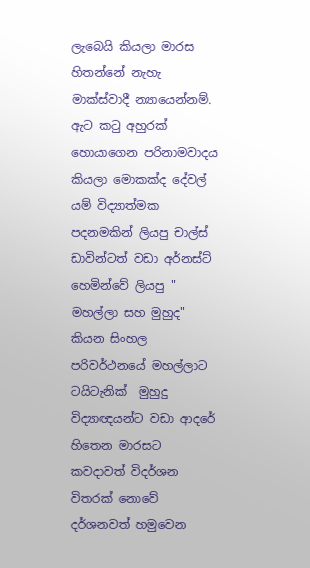ලැබෙයි කියලා මාරස හිතන්නේ නැහැ මාක්ස්වාදී න්‍යායෙන්නම්. ඇට කටු අහුරක් හොයාගෙන පරිනාමවාදය කියලා මොකක්ද දේවල් යම් විද්‍යාත්මක පදනමකින් ලියපු චාල්ස් ඩාවින්ටත් වඩා අර්නස්ට් හෙමින්වේ ලියපු " මහල්ලා සහ මුහුද" කියන සිංහල පරිවර්ථනයේ මහල්ලාට ටයිටැනික්  මුහුදු විද්‍යාඥයන්ට වඩා ආදරේ හිතෙන මාරසට කවදාවත් විදර්ශන විතරක් නොවේ දර්ශනවත් හමුවෙන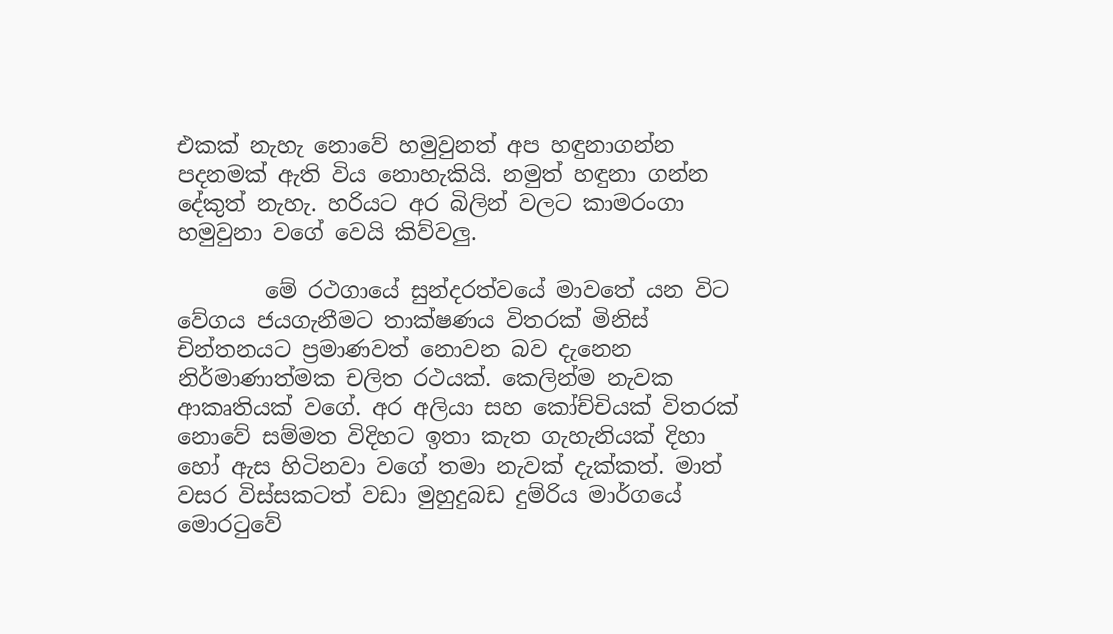එකක් නැහැ නොවේ හමුවුනත් අප හඳුනාගන්න පදනමක් ඇති විය නොහැකියි. නමුත් හඳුනා ගන්න දේකුත් නැහැ. හරියට අර බිලින් වලට කාමරංගා  හමුවුනා වගේ වෙයි කිව්වලු.

        මේ රථගායේ සුන්දරත්වයේ මාවතේ යන විට වේගය ජයගැනීමට තාක්ෂණය විතරක් මිනිස් චින්තනයට ප්‍රමාණවත් නොවන බව දැනෙන නිර්මාණාත්මක චලිත රථයක්. කෙලින්ම නැවක ආකෘතියක් වගේ. අර අලියා සහ කෝච්චියක් විතරක් නොවේ සම්මත විදිහට ඉතා කැත ගැහැනියක් දිහා හෝ ඇස හිටිනවා වගේ තමා නැවක් දැක්කත්. මාත් වසර විස්සකටත් වඩා මුහුදුබඩ දුම්රිය මාර්ගයේ මොරටුවේ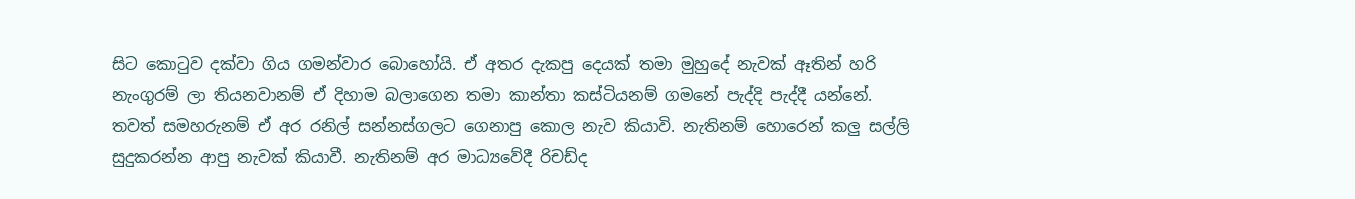සිට කොටුව දක්වා ගිය ගමන්වාර බොහෝයි. ඒ අතර දැකපු දෙයක් තමා මුහුදේ නැවක් ඈතින් හරි නැංගුරම් ලා තියනවානම් ඒ දිහාම බලාගෙන තමා කාන්තා කස්ටියනම් ගමනේ පැද්දි පැද්දී යන්නේ. තවත් සමහරුනම් ඒ අර රනිල් සන්නස්ගලට ගෙනාපු කොල නැව කියාවි. නැතිනම් හොරෙන් කලු සල්ලි සුදුකරන්න ආපු නැවක් කියාවී. නැතිනම් අර මාධ්‍යවේදී රිචඩ්ද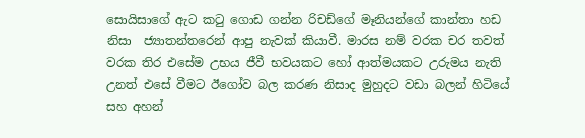සොයිසාගේ ඇට කටු ගොඩ ගන්න රිචඩ්ගේ මෑනියන්ගේ කාන්තා හඩ නිසා  ජ්‍යාතන්තරෙන් ආපු නැවක් කියාවී. මාරස නම් වරක චර තවත් වරක තිර එසේම උභය ජීවී භවයකට හෝ ආත්මයකට උරුමය නැති උනත් එසේ වීමට ඊගෝව බල කරණ නිසාද මුහුදට වඩා බලන් හිටියේ සහ අහන්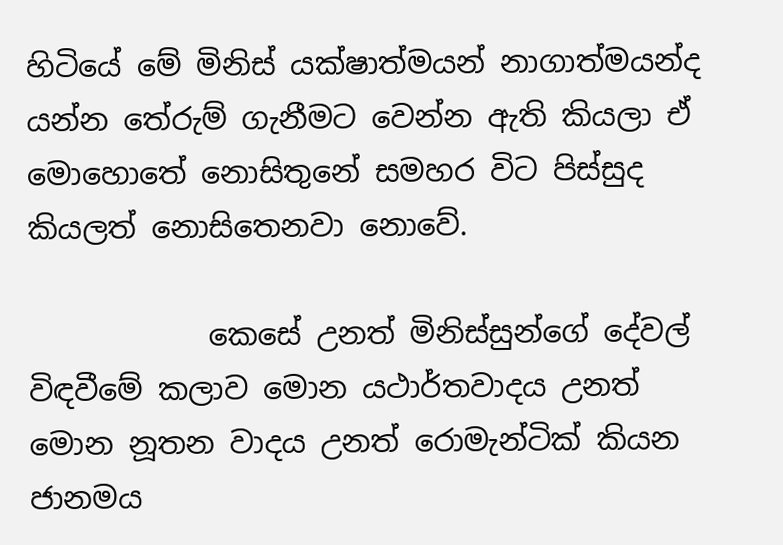හිටියේ මේ මිනිස් යක්ෂාත්මයන් නාගාත්මයන්ද යන්න තේරුම් ගැනීමට වෙන්න ඇති කියලා ඒ මොහොතේ නොසිතුනේ සමහර විට පිස්සුද කියලත් නොසිතෙනවා නොවේ.

            කෙසේ උනත් මිනිස්සුන්ගේ දේවල් විඳවීමේ කලාව මොන යථාර්තවාදය උනත් මොන නූතන වාදය උනත් රොමැන්ටික් කියන ජානමය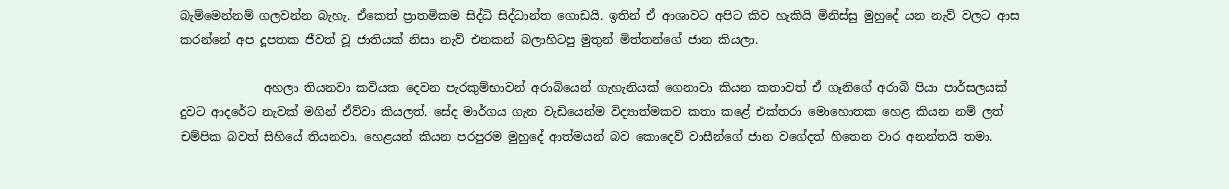බැම්මෙන්නම් ගලවන්න බැහැ. ඒකෙත් ප්‍රාතමිකම සිද්ධි සිද්ධාන්ත ගොඩයි. ඉතින් ඒ ආශාවට අපිට කිව හැකියි මිනිස්සු මුහුදේ යන නැව් වලට ආස කරන්නේ අප දූපතක ජීවත් වූ ජාතියක් නිසා නැව් එනකන් බලාහිටපු මුතුන් මිත්තන්ගේ ජාන කියලා.

              අහලා තියනවා කවියක දෙවන පැරකුම්භාවන් අරාබියෙන් ගැහැනියක් ගෙනාවා කියන කතාවත් ඒ ගෑනිගේ අරාබි පියා පාර්සලයක් දුවට ආදරේට නැවක් මගින් ඒව්වා කියලත්. සේද මාර්ගය ගැන වැඩියෙන්ම විද්‍යාත්මකව කතා කළේ එක්තරා මොහොතක හෙළ කියන නම් ලත් චම්පික බවත් සිහියේ තියනවා. හෙළයන් කියන පරපුරම මුහුදේ ආත්මයන් බව කොදෙව් වාසීන්ගේ ජාන වගේදත් හිතෙන වාර අනන්තයි තමා.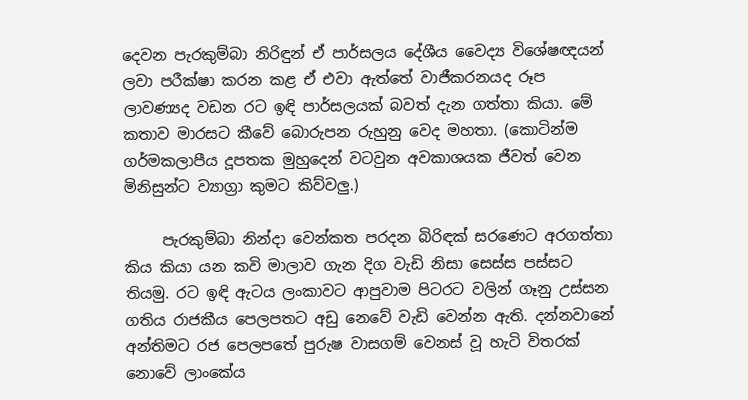දෙවන පැරකුම්බා නිරිඳුන් ඒ පාර්සලය ‌දේශීය වෛද්‍ය විශේෂඥයන් ලවා පරීක්ෂා කරන කළ ඒ එවා ඇත්තේ වාජීකරනයද රූප ලාවණ්‍යද වඩන රට ඉඳි පාර්සලයක් බවත් දැන ගත්තා කියා. මේ කතාව මාරසට කීවේ බොරුපන රුහුනු වෙද මහතා. (කොටින්ම ගර්මකලාපීය දූපතක මුහුදෙන් වටවුන අවකාශයක ජීවත් වෙන මිනිසුන්ට ව්‍යාග්‍රා කුමට කිව්වලු.)

     පැරකුම්බා නින්දා වෙන්කත පරදන බිරිඳක් සරණෙට අරගත්තා කිය කියා යන කවි මාලාව ගැන දිග වැඩි නිසා සෙස්ස පස්සට තියමු. රට ඉඳි ඇටය ලංකාවට ආපුවාම පිටරට වලින් ගෑනු උස්සන ගතිය රාජකීය පෙලපතට අඩු නෙවේ වැඩි වෙන්න ඇති. දන්නවානේ අන්තිමට රජ පෙලපතේ පුරුෂ වාසගම් වෙනස් වූ හැටි විතරක් නොවේ ලාංකේය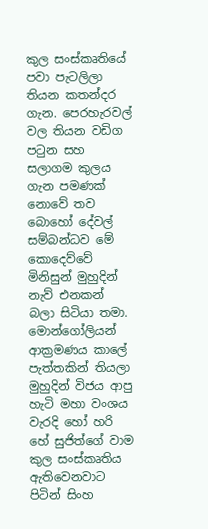කුල සංස්කෘතියේ පවා පැටලිලා තියන කතන්දර ගැන. පෙරහැරවල් වල තියන වඩිග පටුන සහ සලාගම කුලය ගැන පමණක් නොවේ තව බොහෝ දේවල් සම්බන්ධව මේ කොදෙව්වේ මිනිසුන් මුහුදින් නැව් එනකන් බලා සිටියා තමා. මොන්ගෝලියන් ආක්‍රමණය කාලේ පැත්තකින් තියලා මුහුදින් විජය ආපු හැටි මහා වංශය වැරදි හෝ හරි හේ සුජිත්ගේ වාම කුල සංස්කෘතිය ඇතිවෙනවාට පිටින් සිංහ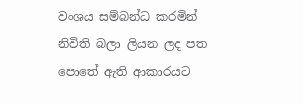වංශය සම්බන්ධ කරමින් නිවිති බලා ලියන ලද පත පොතේ ඇති ආකාරයට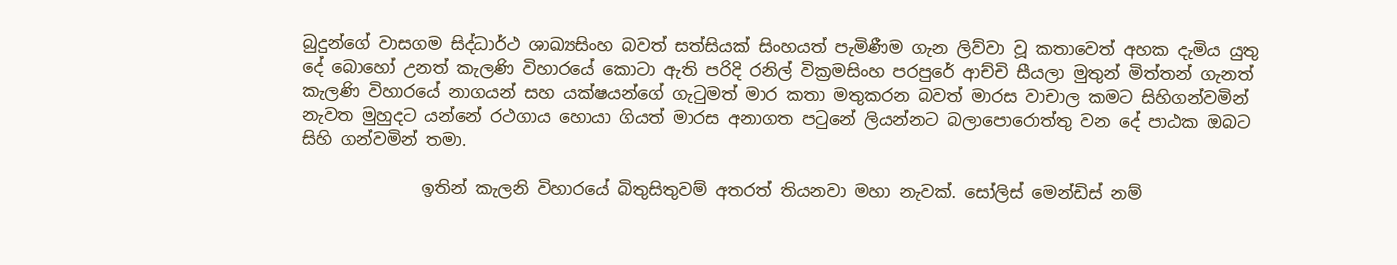බුදුන්ගේ වාසගම සිද්ධාර්ථ ශාඛ්‍යසිංහ බවත් සත්සියක් සිංහයත් පැමිණීම ගැන ලිව්වා වූ කතාවෙත් අහක දැමිය යුතු දේ බොහෝ උනත් කැලණි විහාරයේ කොටා ඇති පරිදි රනිල් වික්‍රමසිංහ පරපුරේ ආච්චි සීයලා මුතුන් මිත්තන් ගැනත් කැලණි විහාරයේ නාගයන් සහ යක්ෂයන්ගේ ගැටුමත් මාර කතා මතුකරන බවත් මාරස වාචාල කමට සිහිගන්වමින් නැවත මුහුදට යන්නේ රථගාය හොයා ගියත් මාරස අනාගත පටුනේ ලියන්නට බලාපොරොත්තු වන දේ පාඨක ඔබට සිහි ගන්වමින් තමා.

              ඉතින් කැලනි විහාරයේ බිතුසිතුවම් අතරත් තියනවා මහා නැවක්. සෝලිස් මෙන්ඩිස් නම්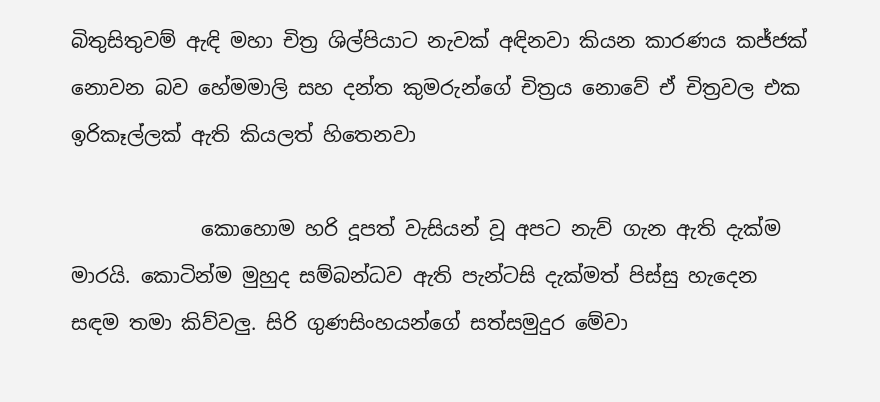බිතුසිතුවම් ඇඳි මහා චිත්‍ර ශිල්පියාට නැවක් අඳිනවා කියන කාරණය කජ්ජක් නොවන බව හේමමාලි සහ දන්ත කුමරුන්ගේ චිත්‍රය නොවේ ඒ චිත්‍රවල එක ඉරිකෑල්ලක් ඇති කියලත් හිතෙනවා

             කොහොම හරි දූපත් වැසියන් වූ අපට නැව් ගැන ඇති දැක්ම මාරයි. කොටින්ම මුහුද සම්බන්ධව ඇති පැන්ටසි දැක්මත් පිස්සු හැදෙන සඳම තමා කිව්වලු. සිරි ගුණසිංහයන්ගේ සත්සමුදුර මේවා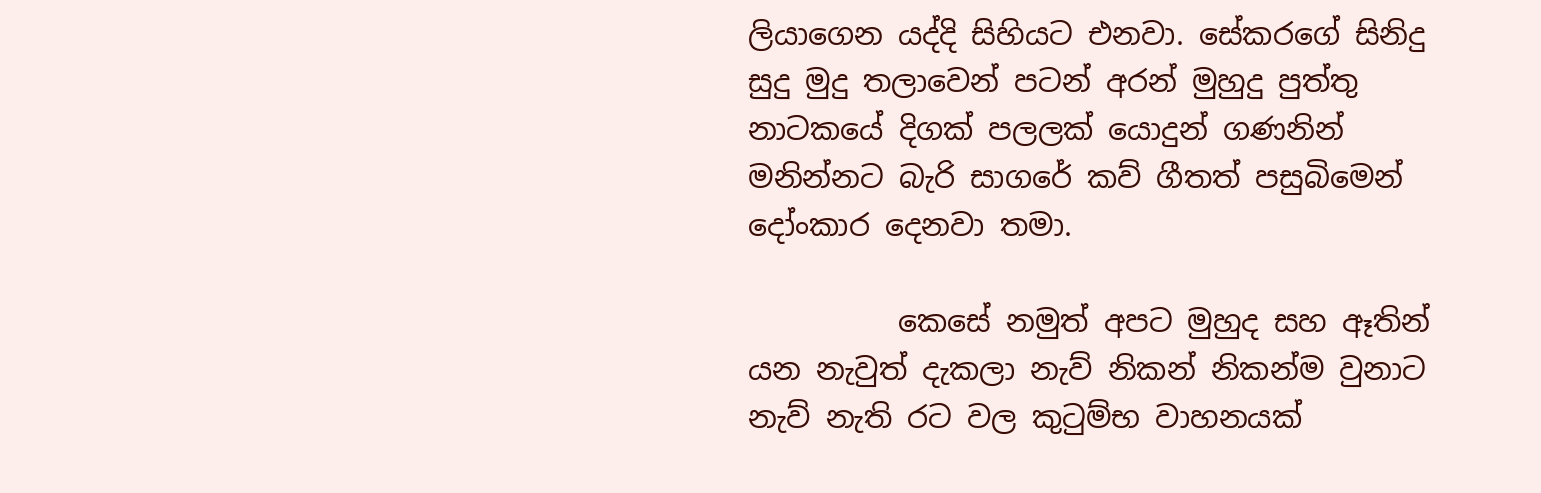ලියාගෙන යද්දි සිහියට එනවා. සේකරගේ සිනිදු සුදු මුදු තලාවෙන් පටන් අරන් මුහුදු පුත්තු නාටකයේ දිගක් පලලක් යොදුන් ගණනින් මනින්නට බැරි සාගරේ කව් ගීතත් පසුබිමෙන් දෝංකාර දෙනවා තමා.

          කෙසේ නමුත් අපට මුහුද සහ ඈතින් යන නැවුත් දැකලා නැව් නිකන් නිකන්ම වුනාට නැව් නැති රට වල කුටුම්භ වාහනයක්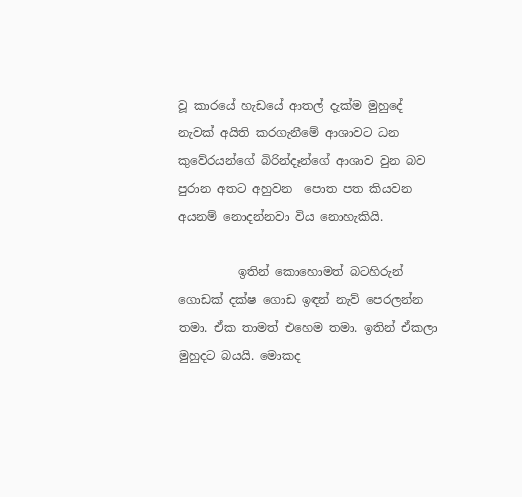වූ කාරයේ හැඩයේ ආතල් දැක්ම මුහුදේ නැවක් අයිති කරගැනීමේ ආශාවට ධන කුවේරයන්ගේ බිරින්දෑන්ගේ ආශාව වුන බව පුරාන අතට අහුවන  පොත පත කියවන අයනම් නොදන්නවා විය නොහැකියි.

          ඉතින් කොහොමත් ‌බටහිරුන් ගොඩක් දක්ෂ ගොඩ ඉඳන් නැව් පෙරලන්න තමා. ඒක තාමත් එහෙම තමා. ඉතින් ඒකලා මුහුදට බයයි. මොකද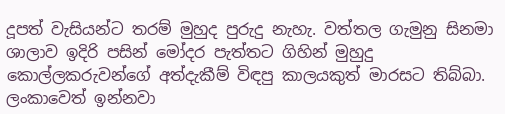දූපත් වැසියන්ට තරම් මුහුද පුරුදු නැහැ. වත්තල ගැමුනු සිනමා ශාලාව ඉදිරි පසින් මෝදර පැත්තට ගිහින් මුහුදු කොල්ලකරුවන්ගේ අත්දැකීම් විඳපු කාලයකුත් මාරසට තිබ්බා. ලංකාවෙත් ඉන්නවා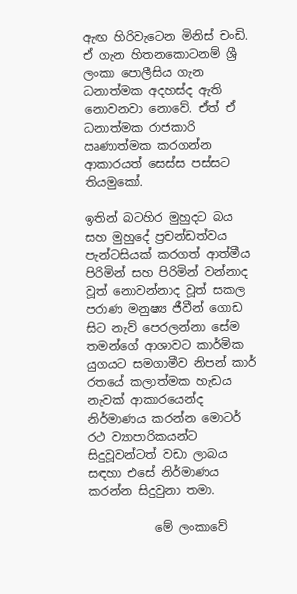ඇඟ හිරිවැටෙන මිනිස් චංඩි. ඒ ගැන හිතනකොටනම් ශ්‍රී ලංකා පොලීසිය ගැන ධනාත්මක අදහස්ද ඇති නොවනවා නොවේ. ඒත් ඒ ධනාත්මක රාජකාරි ඍණාත්මක කරගන්න ආකාරයත් සෙස්ස පස්සට තියමුකෝ.

ඉතින් බටහිර මුහුදට බය සහ මුහුදේ ප්‍රචන්ඩත්වය පැන්ටසියක් කරගත් ආත්මීය පිරිමින් සහ පිරිමින් වන්නාද වූත් නොවන්නාද වූත් සකල පරාණ මනුෂ්‍ය ජීවීන් ගොඩ සිට නැව් පෙරලන්නා සේම තමන්ගේ ආශාවට කාර්මික යුගයට සමගාමීව නිපන් කාර් රතයේ කලාත්මක හැඩය නැවක් ආකාරයෙන්ද නිර්මාණය කරන්න මොටර් රථ ව්‍යාපාරිකයන්ට සිදුවූවන්ටත් වඩා ලාබය සඳහා එසේ නිර්මාණය කරන්න සිදුවුනා තමා.

           මේ ලංකාවේ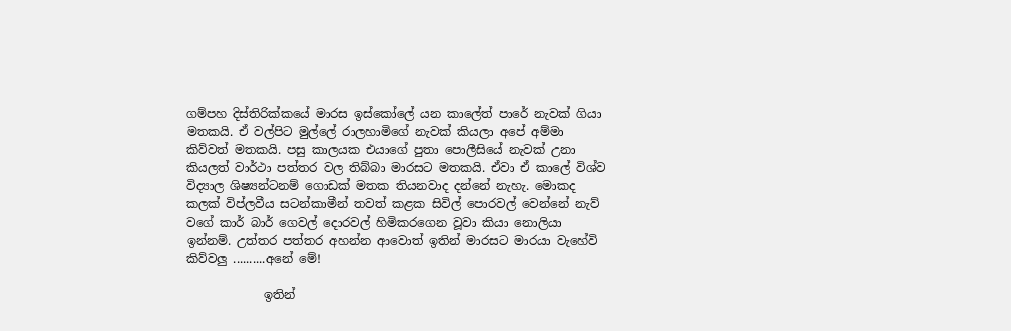ගම්පහ දිස්තිරික්කයේ මාරස ඉස්කෝලේ යන කාලේත් පාරේ නැවක් ගියා මතකයි. ඒ වල්පිට මුල්ලේ රාලහාමිගේ නැවක් කියලා අපේ අම්මා කිව්වත් මතකයි. පසු කාලයක එයාගේ පුතා පොලීසියේ නැවක් උනා කියලත් වාර්ථා පත්තර වල තිබ්බා මාරසට මතකයි. ඒවා ඒ කාලේ විශ්ව විද්‍යාල ශිෂ්‍යන්ටනම් ගොඩක් මතක තියනවාද දන්නේ නැහැ. මොකද කලක් විප්ලවීය සටන්කාමීන් තවත් කළක සිවිල් පොරවල් වෙන්නේ නැව් වගේ කාර් බාර් ගෙවල් දොරවල් හිමිකරගෙන වූවා කියා නොලියා ඉන්නම්. උත්තර පත්තර අහන්න ආවොත් ඉතින් මාරසට මාරයා වැහේවි කිව්වලු ‌..........අනේ මේ!

             ඉතින්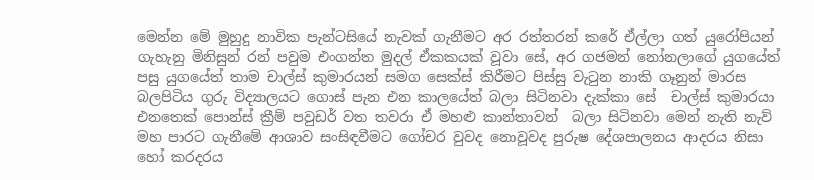මෙන්න මේ මුහුදු නාවික පැන්ටසියේ නැවක් ගැනීමට අර රත්තරන් කරේ ඒල්ලා ගත් යුරෝපියන් ගැහැනු මිනිසුන් රන් පවුම එංගන්ත මුදල් ඒකකයක් වූවා සේ, අර ගජමන් නෝනලාගේ යුගයේත් පසු යුගයේත් තාම චාල්ස් කුමාරයන් සමග සෙක්ස් කිරීමට පිස්සු වැටුන නාකි ගෑනුන් මාරස බලපිටිය ගුරු විද්‍යාලයට ගොස් පැන එන කාලයේත් බලා සිටිනවා දැක්කා සේ  චාල්ස් කුමාරයා එනතෙක් පොන්ස් ක්‍රීම් පවුඩර් වත තවරා ඒ මහළු කාන්තාවන්  බලා සිටිනවා මෙන් නැති නැව් මහ පාරට ගැනීමේ ආශාව සංසිඳවීමට ගෝචර වුවද නොවූවද පුරුෂ දේශපාලනය ආදරය නිසා හෝ කරදරය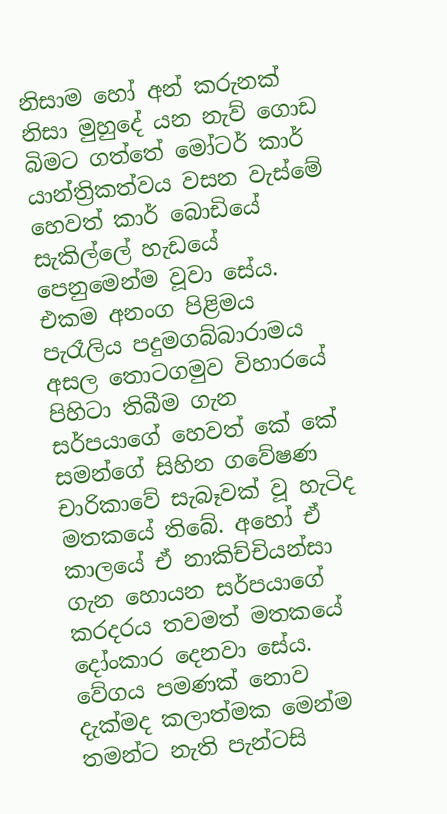නිසාම හෝ අන් කරුනක් නිසා මුහුදේ යන නැව් ගොඩ බිමට ගත්තේ මෝටර් කාර් යාන්ත්‍රිකත්වය වසන වැස්මේ හෙවත් ‌කාර් බොඩියේ සැකිල්ලේ හැඩයේ පෙනුමෙන්ම වූවා සේය. එකම අනංග පිළිමය පැරෑලිය පදුමගබ්බාරාමය අසල තොටගමුව විහාරයේ පිහිටා තිබීම ගැන සර්පයාගේ හෙවත් කේ කේ සමන්ගේ සිහින ගවේෂණ චාරිකාවේ සැබෑවක් වූ හැටිද මතකයේ තිබේ. අහෝ ඒ කාලයේ ඒ නාකිච්චියන්සා ගැන හොයන සර්පයාගේ කරදරය තවමත් මතකයේ දෝංකාර දෙනවා සේය. වේගය පමණක් නොව දැක්මද කලාත්මක මෙන්ම තමන්ට නැති පැන්ටසි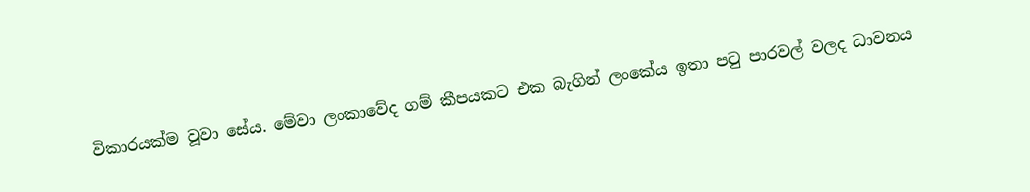විකාරයක්ම වූවා සේය. මේවා ලංකාවේද ගම් කීපයකට එක බැගින් ලංකේය ඉතා පටු පාරවල් වලද ධාවනය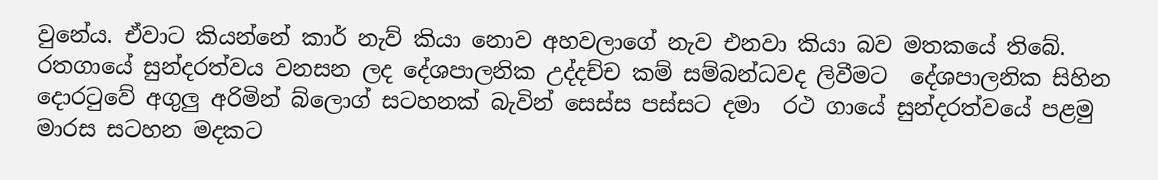වුනේය. ඒවාට කියන්නේ කාර් නැව් කියා නොව අහවලාගේ නැව එනවා කියා බව මතකයේ තිබේ. රතගායේ සුන්දරත්වය වනසන ලද දේශපාලනික උද්දච්ච කම් සම්බන්ධවද ලිවීමට  දේශපාලනික සිහින දොරටුවේ අගුලු අරිමින් බ්ලොග් සටහනක් බැවින් සෙස්ස පස්සට දමා  රථ ගායේ සුන්දරත්වයේ පළමු මාරස සටහන මදකට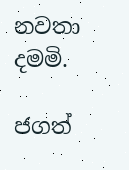නවතා දමමි.

ජගත්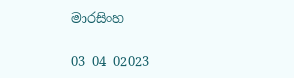මාරසිංහ

03 04 02023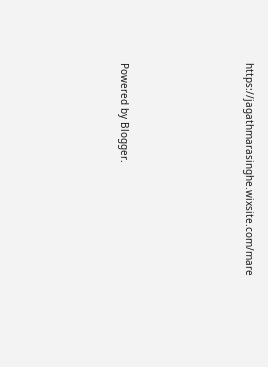https://jagathmarasinghe.wixsite.com/mare





Powered by Blogger.